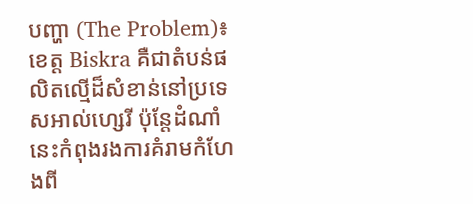បញ្ហា (The Problem)៖ ខេត្ត Biskra គឺជាតំបន់ផលិតល្មើដ៏សំខាន់នៅប្រទេសអាល់ហ្សេរី ប៉ុន្តែដំណាំនេះកំពុងរងការគំរាមកំហែងពី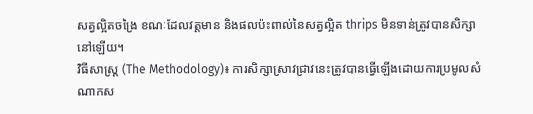សត្វល្អិតចង្រៃ ខណៈដែលវត្តមាន និងផលប៉ះពាល់នៃសត្វល្អិត thrips មិនទាន់ត្រូវបានសិក្សានៅឡើយ។
វិធីសាស្ត្រ (The Methodology)៖ ការសិក្សាស្រាវជ្រាវនេះត្រូវបានធ្វើឡើងដោយការប្រមូលសំណាកស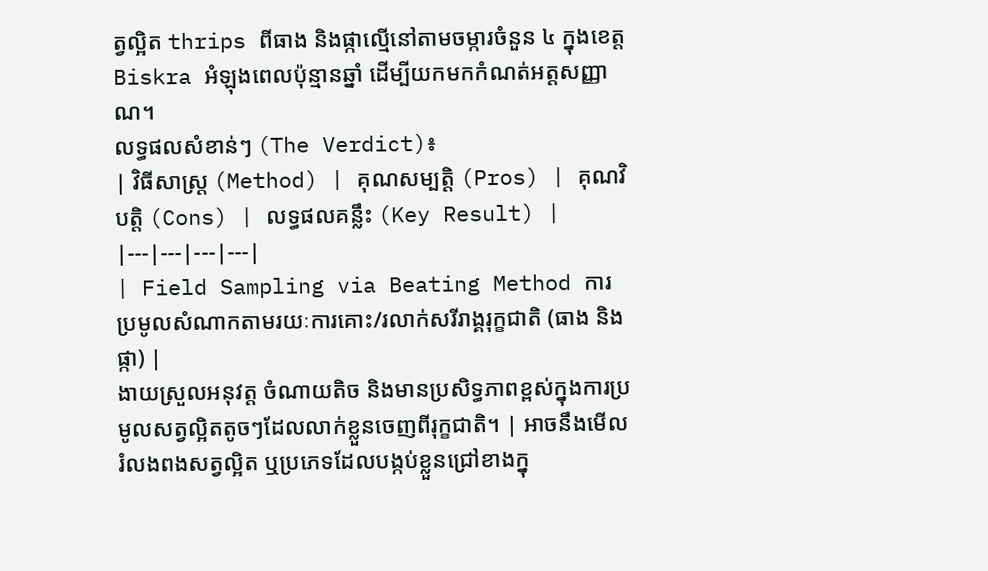ត្វល្អិត thrips ពីធាង និងផ្កាល្មើនៅតាមចម្ការចំនួន ៤ ក្នុងខេត្ត Biskra អំឡុងពេលប៉ុន្មានឆ្នាំ ដើម្បីយកមកកំណត់អត្តសញ្ញាណ។
លទ្ធផលសំខាន់ៗ (The Verdict)៖
| វិធីសាស្ត្រ (Method) | គុណសម្បត្តិ (Pros) | គុណវិបត្តិ (Cons) | លទ្ធផលគន្លឹះ (Key Result) |
|---|---|---|---|
| Field Sampling via Beating Method ការប្រមូលសំណាកតាមរយៈការគោះ/រលាក់សរីរាង្គរុក្ខជាតិ (ធាង និងផ្កា) |
ងាយស្រួលអនុវត្ត ចំណាយតិច និងមានប្រសិទ្ធភាពខ្ពស់ក្នុងការប្រមូលសត្វល្អិតតូចៗដែលលាក់ខ្លួនចេញពីរុក្ខជាតិ។ | អាចនឹងមើលរំលងពងសត្វល្អិត ឬប្រភេទដែលបង្កប់ខ្លួនជ្រៅខាងក្នុ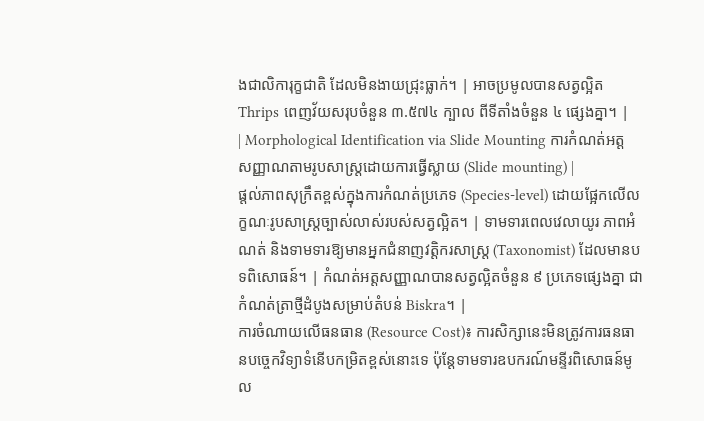ងជាលិការុក្ខជាតិ ដែលមិនងាយជ្រុះធ្លាក់។ | អាចប្រមូលបានសត្វល្អិត Thrips ពេញវ័យសរុបចំនួន ៣.៥៧៤ ក្បាល ពីទីតាំងចំនួន ៤ ផ្សេងគ្នា។ |
| Morphological Identification via Slide Mounting ការកំណត់អត្តសញ្ញាណតាមរូបសាស្ត្រដោយការធ្វើស្លាយ (Slide mounting) |
ផ្តល់ភាពសុក្រឹតខ្ពស់ក្នុងការកំណត់ប្រភេទ (Species-level) ដោយផ្អែកលើលក្ខណៈរូបសាស្ត្រច្បាស់លាស់របស់សត្វល្អិត។ | ទាមទារពេលវេលាយូរ ភាពអំណត់ និងទាមទារឱ្យមានអ្នកជំនាញវត្តិករសាស្ត្រ (Taxonomist) ដែលមានបទពិសោធន៍។ | កំណត់អត្តសញ្ញាណបានសត្វល្អិតចំនួន ៩ ប្រភេទផ្សេងគ្នា ជាកំណត់ត្រាថ្មីដំបូងសម្រាប់តំបន់ Biskra។ |
ការចំណាយលើធនធាន (Resource Cost)៖ ការសិក្សានេះមិនត្រូវការធនធានបច្ចេកវិទ្យាទំនើបកម្រិតខ្ពស់នោះទេ ប៉ុន្តែទាមទារឧបករណ៍មន្ទីរពិសោធន៍មូល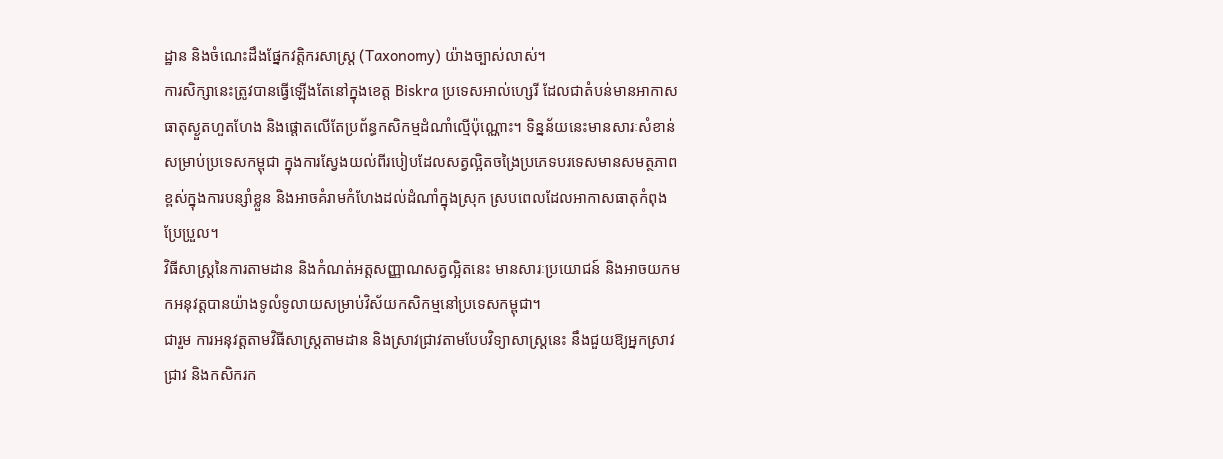ដ្ឋាន និងចំណេះដឹងផ្នែកវត្តិករសាស្ត្រ (Taxonomy) យ៉ាងច្បាស់លាស់។
ការសិក្សានេះត្រូវបានធ្វើឡើងតែនៅក្នុងខេត្ត Biskra ប្រទេសអាល់ហ្សេរី ដែលជាតំបន់មានអាកាសធាតុស្ងួតហួតហែង និងផ្តោតលើតែប្រព័ន្ធកសិកម្មដំណាំល្មើប៉ុណ្ណោះ។ ទិន្នន័យនេះមានសារៈសំខាន់សម្រាប់ប្រទេសកម្ពុជា ក្នុងការស្វែងយល់ពីរបៀបដែលសត្វល្អិតចង្រៃប្រភេទបរទេសមានសមត្ថភាពខ្ពស់ក្នុងការបន្សាំខ្លួន និងអាចគំរាមកំហែងដល់ដំណាំក្នុងស្រុក ស្របពេលដែលអាកាសធាតុកំពុងប្រែប្រួល។
វិធីសាស្ត្រនៃការតាមដាន និងកំណត់អត្តសញ្ញាណសត្វល្អិតនេះ មានសារៈប្រយោជន៍ និងអាចយកមកអនុវត្តបានយ៉ាងទូលំទូលាយសម្រាប់វិស័យកសិកម្មនៅប្រទេសកម្ពុជា។
ជារួម ការអនុវត្តតាមវិធីសាស្ត្រតាមដាន និងស្រាវជ្រាវតាមបែបវិទ្យាសាស្ត្រនេះ នឹងជួយឱ្យអ្នកស្រាវជ្រាវ និងកសិករក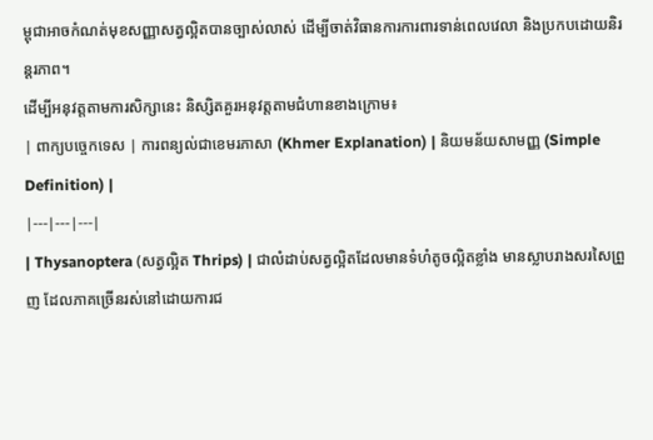ម្ពុជាអាចកំណត់មុខសញ្ញាសត្វល្អិតបានច្បាស់លាស់ ដើម្បីចាត់វិធានការការពារទាន់ពេលវេលា និងប្រកបដោយនិរន្តរភាព។
ដើម្បីអនុវត្តតាមការសិក្សានេះ និស្សិតគួរអនុវត្តតាមជំហានខាងក្រោម៖
| ពាក្យបច្ចេកទេស | ការពន្យល់ជាខេមរភាសា (Khmer Explanation) | និយមន័យសាមញ្ញ (Simple Definition) |
|---|---|---|
| Thysanoptera (សត្វល្អិត Thrips) | ជាលំដាប់សត្វល្អិតដែលមានទំហំតូចល្អិតខ្លាំង មានស្លាបរាងសរសៃព្រួញ ដែលភាគច្រើនរស់នៅដោយការជ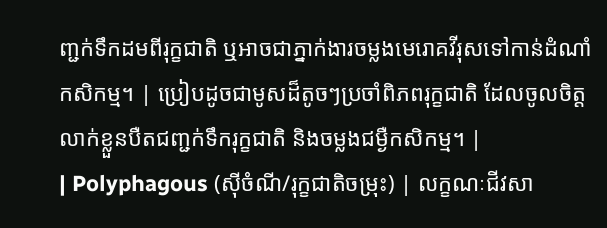ញ្ជក់ទឹកដមពីរុក្ខជាតិ ឬអាចជាភ្នាក់ងារចម្លងមេរោគវីរុសទៅកាន់ដំណាំកសិកម្ម។ | ប្រៀបដូចជាមូសដ៏តូចៗប្រចាំពិភពរុក្ខជាតិ ដែលចូលចិត្តលាក់ខ្លួនបឺតជញ្ជក់ទឹករុក្ខជាតិ និងចម្លងជម្ងឺកសិកម្ម។ |
| Polyphagous (ស៊ីចំណី/រុក្ខជាតិចម្រុះ) | លក្ខណៈជីវសា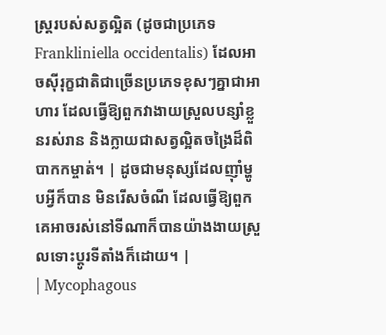ស្ត្ររបស់សត្វល្អិត (ដូចជាប្រភេទ Frankliniella occidentalis) ដែលអាចស៊ីរុក្ខជាតិជាច្រើនប្រភេទខុសៗគ្នាជាអាហារ ដែលធ្វើឱ្យពួកវាងាយស្រួលបន្សាំខ្លួនរស់រាន និងក្លាយជាសត្វល្អិតចង្រៃដ៏ពិបាកកម្ចាត់។ | ដូចជាមនុស្សដែលញ៉ាំម្ហូបអ្វីក៏បាន មិនរើសចំណី ដែលធ្វើឱ្យពួកគេអាចរស់នៅទីណាក៏បានយ៉ាងងាយស្រួលទោះប្តូរទីតាំងក៏ដោយ។ |
| Mycophagous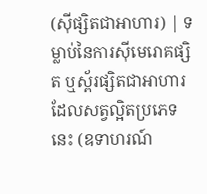(ស៊ីផ្សិតជាអាហារ) | ទម្លាប់នៃការស៊ីមេរោគផ្សិត ឬស្ព័រផ្សិតជាអាហារ ដែលសត្វល្អិតប្រភេទនេះ (ឧទាហរណ៍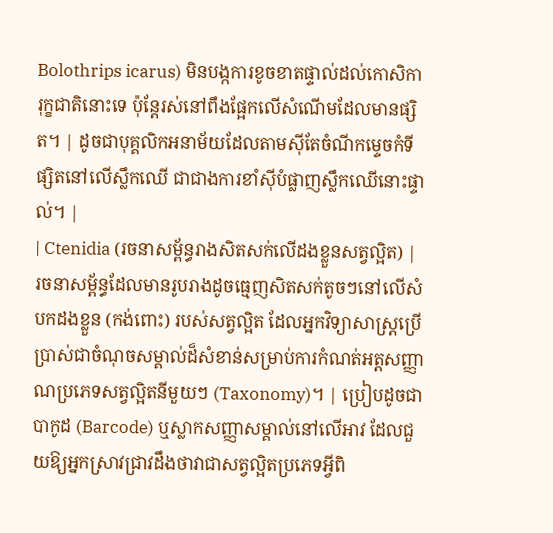Bolothrips icarus) មិនបង្កការខូចខាតផ្ទាល់ដល់កោសិការុក្ខជាតិនោះទេ ប៉ុន្តែរស់នៅពឹងផ្អែកលើសំណើមដែលមានផ្សិត។ | ដូចជាបុគ្គលិកអនាម័យដែលតាមស៊ីតែចំណីកម្ទេចកំទីផ្សិតនៅលើស្លឹកឈើ ជាជាងការខាំស៊ីបំផ្លាញស្លឹកឈើនោះផ្ទាល់។ |
| Ctenidia (រចនាសម្ព័ន្ធរាងសិតសក់លើដងខ្លួនសត្វល្អិត) | រចនាសម្ព័ន្ធដែលមានរូបរាងដូចធ្មេញសិតសក់តូចៗនៅលើសំបកដងខ្លួន (កង់ពោះ) របស់សត្វល្អិត ដែលអ្នកវិទ្យាសាស្ត្រប្រើប្រាស់ជាចំណុចសម្គាល់ដ៏សំខាន់សម្រាប់ការកំណត់អត្តសញ្ញាណប្រភេទសត្វល្អិតនីមួយៗ (Taxonomy)។ | ប្រៀបដូចជាបាកូដ (Barcode) ឬស្លាកសញ្ញាសម្គាល់នៅលើអាវ ដែលជួយឱ្យអ្នកស្រាវជ្រាវដឹងថាវាជាសត្វល្អិតប្រភេទអ្វីពិ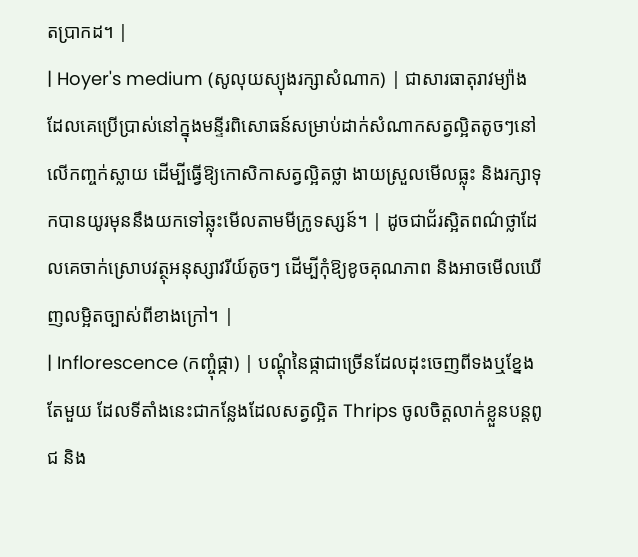តប្រាកដ។ |
| Hoyer's medium (សូលុយស្យុងរក្សាសំណាក) | ជាសារធាតុរាវម្យ៉ាងដែលគេប្រើប្រាស់នៅក្នុងមន្ទីរពិសោធន៍សម្រាប់ដាក់សំណាកសត្វល្អិតតូចៗនៅលើកញ្ចក់ស្លាយ ដើម្បីធ្វើឱ្យកោសិកាសត្វល្អិតថ្លា ងាយស្រួលមើលធ្លុះ និងរក្សាទុកបានយូរមុននឹងយកទៅឆ្លុះមើលតាមមីក្រូទស្សន៍។ | ដូចជាជ័រស្អិតពណ៌ថ្លាដែលគេចាក់ស្រោបវត្ថុអនុស្សាវរីយ៍តូចៗ ដើម្បីកុំឱ្យខូចគុណភាព និងអាចមើលឃើញលម្អិតច្បាស់ពីខាងក្រៅ។ |
| Inflorescence (កញ្ចុំផ្កា) | បណ្តុំនៃផ្កាជាច្រើនដែលដុះចេញពីទងឬខ្នែងតែមួយ ដែលទីតាំងនេះជាកន្លែងដែលសត្វល្អិត Thrips ចូលចិត្តលាក់ខ្លួនបន្តពូជ និង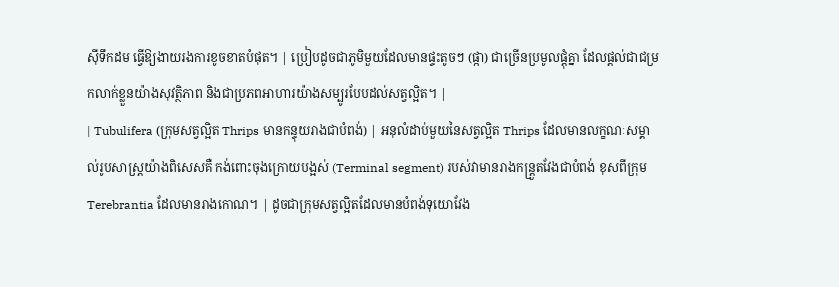ស៊ីទឹកដម ធ្វើឱ្យងាយរងការខូចខាតបំផុត។ | ប្រៀបដូចជាភូមិមួយដែលមានផ្ទះតូចៗ (ផ្កា) ជាច្រើនប្រមូលផ្តុំគ្នា ដែលផ្តល់ជាជម្រកលាក់ខ្លួនយ៉ាងសុវត្ថិភាព និងជាប្រភពអាហារយ៉ាងសម្បូរបែបដល់សត្វល្អិត។ |
| Tubulifera (ក្រុមសត្វល្អិត Thrips មានកន្ទុយរាងជាបំពង់) | អនុលំដាប់មួយនៃសត្វល្អិត Thrips ដែលមានលក្ខណៈសម្គាល់រូបសាស្ត្រយ៉ាងពិសេសគឺ កង់ពោះចុងក្រោយបង្អស់ (Terminal segment) របស់វាមានរាងកន្ត្រួតវែងជាបំពង់ ខុសពីក្រុម Terebrantia ដែលមានរាងកោណ។ | ដូចជាក្រុមសត្វល្អិតដែលមានបំពង់ទុយោវែង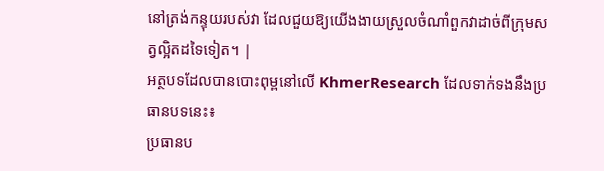នៅត្រង់កន្ទុយរបស់វា ដែលជួយឱ្យយើងងាយស្រួលចំណាំពួកវាដាច់ពីក្រុមសត្វល្អិតដទៃទៀត។ |
អត្ថបទដែលបានបោះពុម្ពនៅលើ KhmerResearch ដែលទាក់ទងនឹងប្រធានបទនេះ៖
ប្រធានប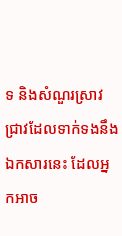ទ និងសំណួរស្រាវជ្រាវដែលទាក់ទងនឹងឯកសារនេះ ដែលអ្នកអាច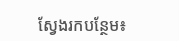ស្វែងរកបន្ថែម៖